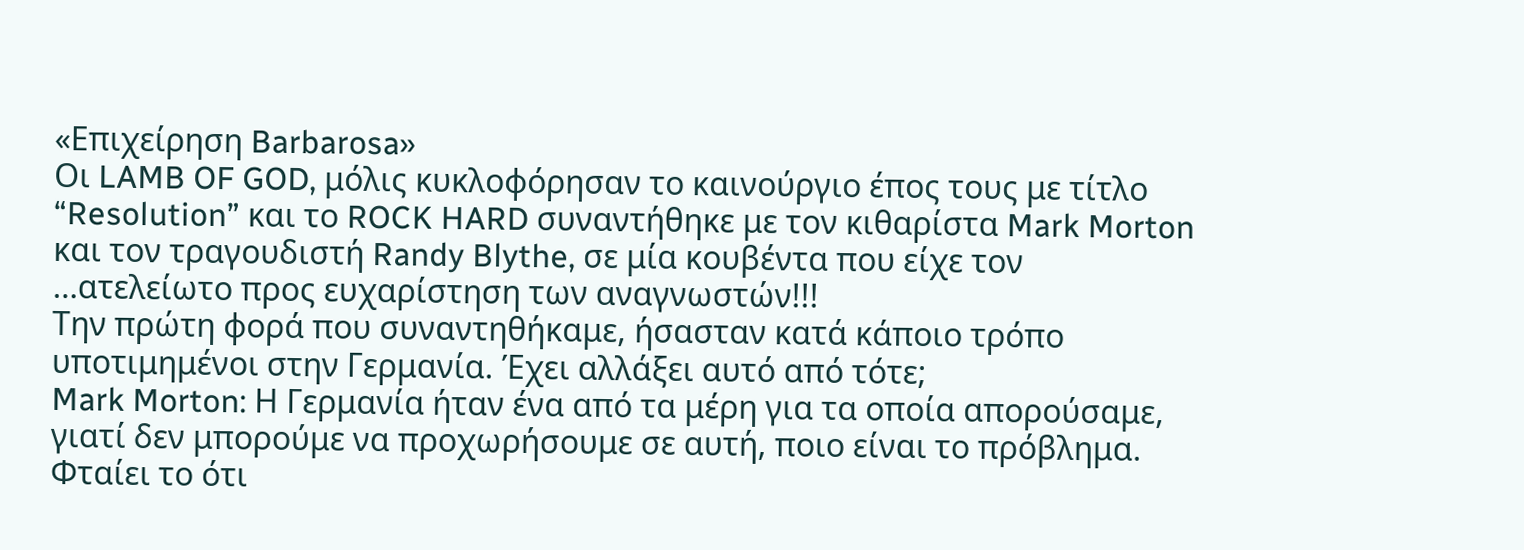«Επιχείρηση Barbarosa»
Οι LAMB OF GOD, μόλις κυκλοφόρησαν το καινούργιο έπος τους με τίτλο “Resolution” και το ROCK HARD συναντήθηκε με τον κιθαρίστα Mark Morton και τον τραγουδιστή Randy Blythe, σε μία κουβέντα που είχε τον …ατελείωτο προς ευχαρίστηση των αναγνωστών!!!
Την πρώτη φορά που συναντηθήκαμε, ήσασταν κατά κάποιο τρόπο υποτιμημένοι στην Γερμανία. Έχει αλλάξει αυτό από τότε;
Mark Morton: Η Γερμανία ήταν ένα από τα μέρη για τα οποία απορούσαμε, γιατί δεν μπορούμε να προχωρήσουμε σε αυτή, ποιο είναι το πρόβλημα. Φταίει το ότι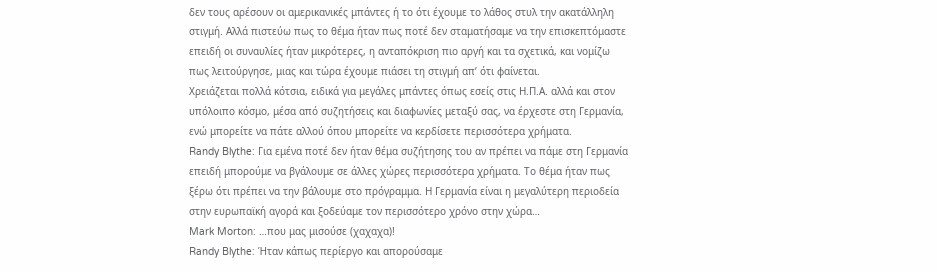δεν τους αρέσουν οι αμερικανικές μπάντες ή το ότι έχουμε το λάθος στυλ την ακατάλληλη στιγμή. Αλλά πιστεύω πως το θέμα ήταν πως ποτέ δεν σταματήσαμε να την επισκεπτόμαστε επειδή οι συναυλίες ήταν μικρότερες, η ανταπόκριση πιο αργή και τα σχετικά, και νομίζω πως λειτούργησε, μιας και τώρα έχουμε πιάσει τη στιγμή απ’ ότι φαίνεται.
Χρειάζεται πολλά κότσια, ειδικά για μεγάλες μπάντες όπως εσείς στις Η.Π.Α. αλλά και στον υπόλοιπο κόσμο, μέσα από συζητήσεις και διαφωνίες μεταξύ σας, να έρχεστε στη Γερμανία, ενώ μπορείτε να πάτε αλλού όπου μπορείτε να κερδίσετε περισσότερα χρήματα.
Randy Blythe: Για εμένα ποτέ δεν ήταν θέμα συζήτησης του αν πρέπει να πάμε στη Γερμανία επειδή μπορούμε να βγάλουμε σε άλλες χώρες περισσότερα χρήματα. Το θέμα ήταν πως ξέρω ότι πρέπει να την βάλουμε στο πρόγραμμα. Η Γερμανία είναι η μεγαλύτερη περιοδεία στην ευρωπαϊκή αγορά και ξοδεύαμε τον περισσότερο χρόνο στην χώρα…
Mark Morton: …που μας μισούσε (χαχαχα)!
Randy Blythe: Ήταν κάπως περίεργο και απορούσαμε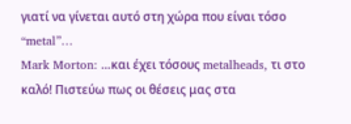γιατί να γίνεται αυτό στη χώρα που είναι τόσο “metal”…
Mark Morton: …και έχει τόσους metalheads, τι στο καλό! Πιστεύω πως οι θέσεις μας στα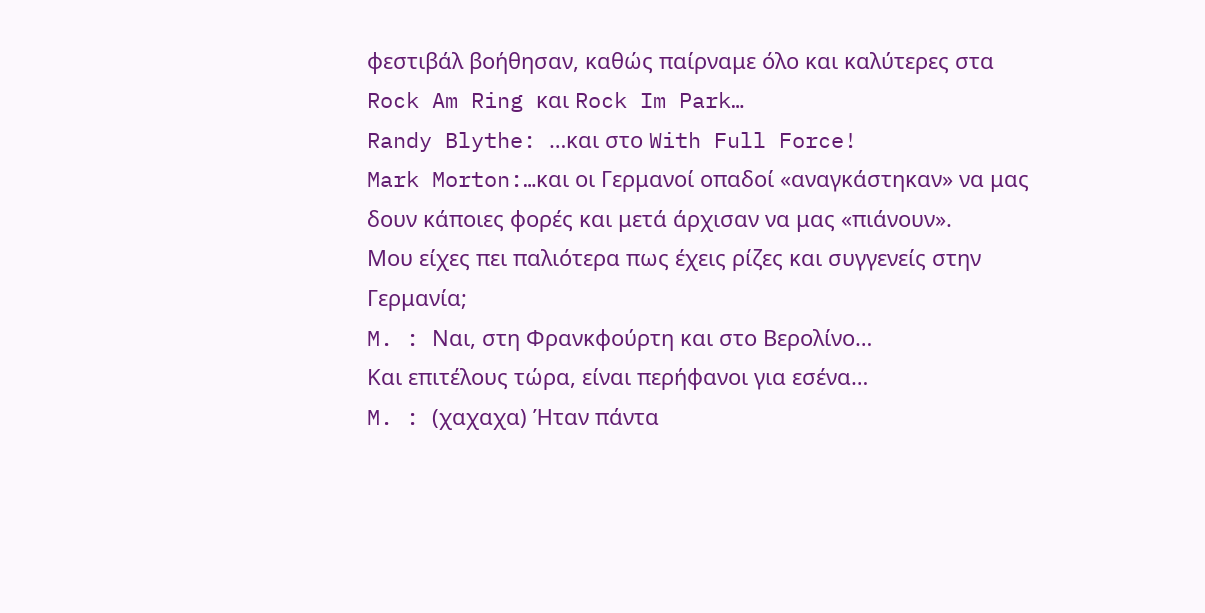φεστιβάλ βοήθησαν, καθώς παίρναμε όλο και καλύτερες στα Rock Am Ring και Rock Im Park…
Randy Blythe: …και στο With Full Force!
Mark Morton:…και οι Γερμανοί οπαδοί «αναγκάστηκαν» να μας δουν κάποιες φορές και μετά άρχισαν να μας «πιάνουν».
Μου είχες πει παλιότερα πως έχεις ρίζες και συγγενείς στην Γερμανία;
M. : Ναι, στη Φρανκφούρτη και στο Βερολίνο…
Και επιτέλους τώρα, είναι περήφανοι για εσένα…
M. : (χαχαχα) Ήταν πάντα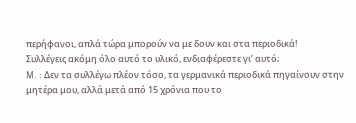περήφανοι, απλά τώρα μπορούν να με δουν και στα περιοδικά!
Συλλέγεις ακόμη όλο αυτό το υλικό, ενδιαφέρεστε γι’ αυτό;
M. : Δεν τα συλλέγω πλέον τόσο, τα γερμανικά περιοδικά πηγαίνουν στην μητέρα μου, αλλά μετά από 15 χρόνια που το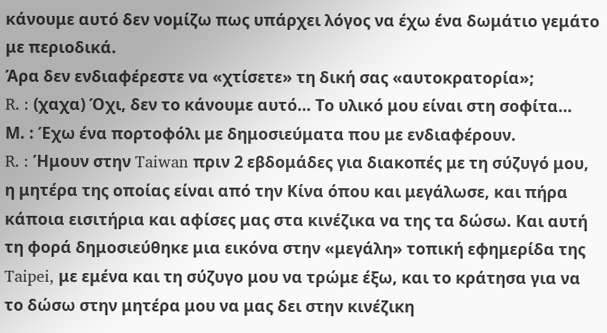κάνουμε αυτό δεν νομίζω πως υπάρχει λόγος να έχω ένα δωμάτιο γεμάτο με περιοδικά.
Άρα δεν ενδιαφέρεστε να «χτίσετε» τη δική σας «αυτοκρατορία»;
R. : (χαχα) Όχι, δεν το κάνουμε αυτό… Το υλικό μου είναι στη σοφίτα…
Μ. : Έχω ένα πορτοφόλι με δημοσιεύματα που με ενδιαφέρουν.
R. : Ήμουν στην Taiwan πριν 2 εβδομάδες για διακοπές με τη σύζυγό μου, η μητέρα της οποίας είναι από την Κίνα όπου και μεγάλωσε, και πήρα κάποια εισιτήρια και αφίσες μας στα κινέζικα να της τα δώσω. Kαι αυτή τη φορά δημοσιεύθηκε μια εικόνα στην «μεγάλη» τοπική εφημερίδα της Taipei, με εμένα και τη σύζυγο μου να τρώμε έξω, και το κράτησα για να το δώσω στην μητέρα μου να μας δει στην κινέζικη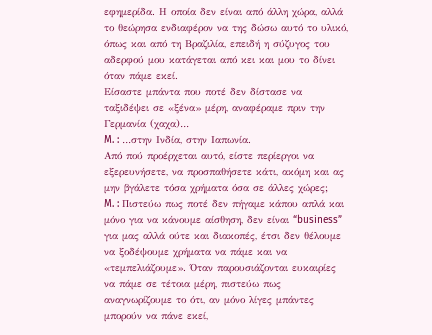εφημερίδα. Η οποία δεν είναι από άλλη χώρα, αλλά το θεώρησα ενδιαφέρον να της δώσω αυτό το υλικό, όπως και από τη Βραζιλία, επειδή η σύζυγος του αδερφού μου κατάγεται από κει και μου το δίνει όταν πάμε εκεί.
Είσαστε μπάντα που ποτέ δεν δίστασε να ταξιδέψει σε «ξένα» μέρη, αναφέραμε πριν την Γερμανία (χαχα)…
M. : …στην Ινδία, στην Ιαπωνία.
Από πού προέρχεται αυτό, είστε περίεργοι να εξερευνήσετε, να προσπαθήσετε κάτι, ακόμη και ας μην βγάλετε τόσα χρήματα όσα σε άλλες χώρες;
M. : Πιστεύω πως ποτέ δεν πήγαμε κάπου απλά και μόνο για να κάνουμε αίσθηση, δεν είναι “business” για μας αλλά ούτε και διακοπές, έτσι δεν θέλουμε να ξοδέψουμε χρήματα να πάμε και να «τεμπελιάζουμε». Όταν παρουσιάζονται ευκαιρίες να πάμε σε τέτοια μέρη, πιστεύω πως αναγνωρίζουμε το ότι, αν μόνο λίγες μπάντες μπορούν να πάνε εκεί,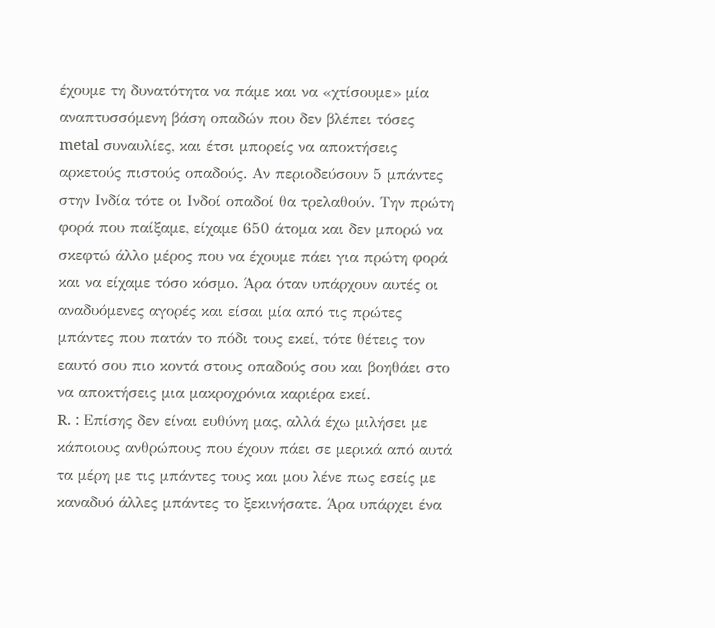έχουμε τη δυνατότητα να πάμε και να «χτίσουμε» μία αναπτυσσόμενη βάση οπαδών που δεν βλέπει τόσες metal συναυλίες, και έτσι μπορείς να αποκτήσεις αρκετούς πιστούς οπαδούς. Αν περιοδεύσουν 5 μπάντες στην Ινδία τότε οι Ινδοί οπαδοί θα τρελαθούν. Την πρώτη φορά που παίξαμε, είχαμε 650 άτομα και δεν μπορώ να σκεφτώ άλλο μέρος που να έχουμε πάει για πρώτη φορά και να είχαμε τόσο κόσμο. Άρα όταν υπάρχουν αυτές οι αναδυόμενες αγορές και είσαι μία από τις πρώτες μπάντες που πατάν το πόδι τους εκεί, τότε θέτεις τον εαυτό σου πιο κοντά στους οπαδούς σου και βοηθάει στο να αποκτήσεις μια μακροχρόνια καριέρα εκεί.
R. : Επίσης δεν είναι ευθύνη μας, αλλά έχω μιλήσει με κάποιους ανθρώπους που έχουν πάει σε μερικά από αυτά τα μέρη με τις μπάντες τους και μου λένε πως εσείς με καναδυό άλλες μπάντες το ξεκινήσατε. Άρα υπάρχει ένα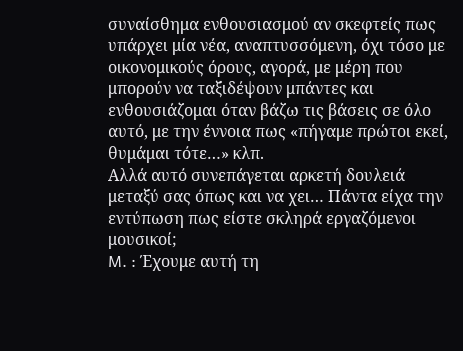συναίσθημα ενθουσιασμού αν σκεφτείς πως υπάρχει μία νέα, αναπτυσσόμενη, όχι τόσο με οικονομικούς όρους, αγορά, με μέρη που μπορούν να ταξιδέψουν μπάντες και ενθουσιάζομαι όταν βάζω τις βάσεις σε όλο αυτό, με την έννοια πως «πήγαμε πρώτοι εκεί, θυμάμαι τότε…» κλπ.
Αλλά αυτό συνεπάγεται αρκετή δουλειά μεταξύ σας όπως και να χει… Πάντα είχα την εντύπωση πως είστε σκληρά εργαζόμενοι μουσικοί;
M. : Έχουμε αυτή τη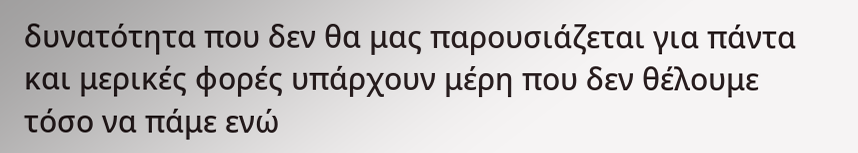δυνατότητα που δεν θα μας παρουσιάζεται για πάντα και μερικές φορές υπάρχουν μέρη που δεν θέλουμε τόσο να πάμε ενώ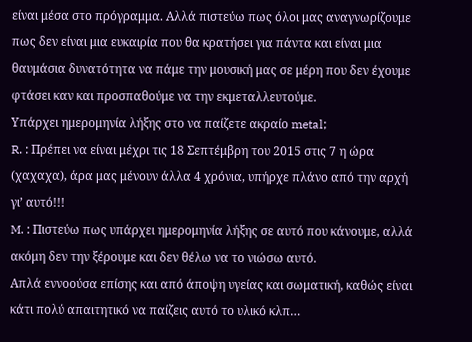είναι μέσα στο πρόγραμμα. Αλλά πιστεύω πως όλοι μας αναγνωρίζουμε πως δεν είναι μια ευκαιρία που θα κρατήσει για πάντα και είναι μια θαυμάσια δυνατότητα να πάμε την μουσική μας σε μέρη που δεν έχουμε φτάσει καν και προσπαθούμε να την εκμεταλλευτούμε.
Υπάρχει ημερομηνία λήξης στο να παίζετε ακραίο metal;
R. : Πρέπει να είναι μέχρι τις 18 Σεπτέμβρη του 2015 στις 7 η ώρα (χαχαχα), άρα μας μένουν άλλα 4 χρόνια, υπήρχε πλάνο από την αρχή γι’ αυτό!!!
M. : Πιστεύω πως υπάρχει ημερομηνία λήξης σε αυτό που κάνουμε, αλλά ακόμη δεν την ξέρουμε και δεν θέλω να το νιώσω αυτό.
Απλά εννοούσα επίσης και από άποψη υγείας και σωματική, καθώς είναι κάτι πολύ απαιτητικό να παίζεις αυτό το υλικό κλπ…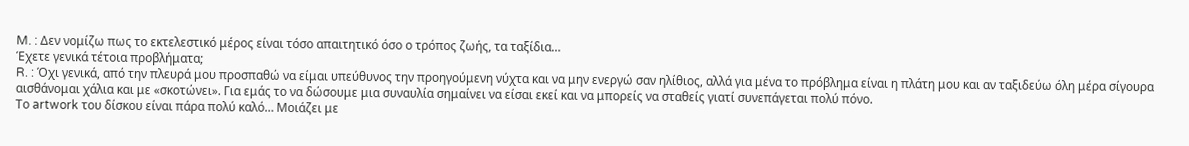M. : Δεν νομίζω πως το εκτελεστικό μέρος είναι τόσο απαιτητικό όσο ο τρόπος ζωής, τα ταξίδια…
Έχετε γενικά τέτοια προβλήματα;
R. : Όχι γενικά, από την πλευρά μου προσπαθώ να είμαι υπεύθυνος την προηγούμενη νύχτα και να μην ενεργώ σαν ηλίθιος, αλλά για μένα το πρόβλημα είναι η πλάτη μου και αν ταξιδεύω όλη μέρα σίγουρα αισθάνομαι χάλια και με «σκοτώνει». Για εμάς το να δώσουμε μια συναυλία σημαίνει να είσαι εκεί και να μπορείς να σταθείς γιατί συνεπάγεται πολύ πόνο.
Το artwork του δίσκου είναι πάρα πολύ καλό… Μοιάζει με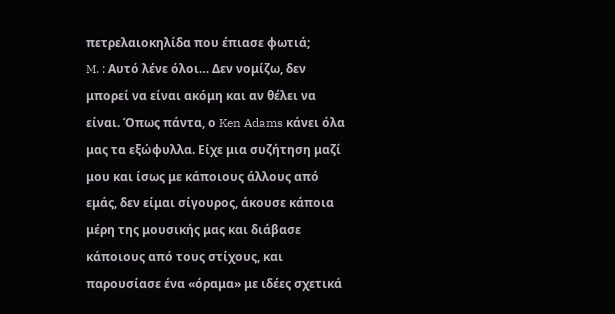πετρελαιοκηλίδα που έπιασε φωτιά;
M. : Αυτό λένε όλοι… Δεν νομίζω, δεν μπορεί να είναι ακόμη και αν θέλει να είναι. Όπως πάντα, ο Ken Adams κάνει όλα μας τα εξώφυλλα. Είχε μια συζήτηση μαζί μου και ίσως με κάποιους άλλους από εμάς, δεν είμαι σίγουρος, άκουσε κάποια μέρη της μουσικής μας και διάβασε κάποιους από τους στίχους, και παρουσίασε ένα «όραμα» με ιδέες σχετικά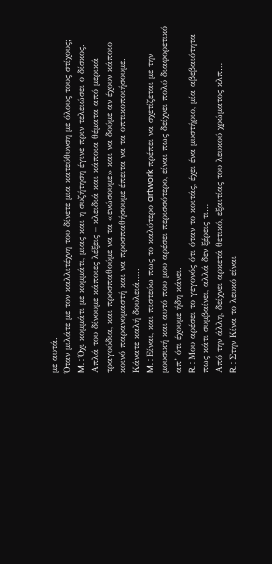με αυτά.
Όταν μιλάτε με τον καλλιτέχνη του δίνετε μια κατεύθυνση με όλους τους στίχους;
M. : Όχι κομμάτι με κομμάτι, μιας και η συζήτηση έγινε πριν τελειώσει ο δίσκος. Απλά του δίνουμε κάποιες λέξεις – κλειδιά και κάποια θέματα από μερικά τραγούδια, και προσπαθούμε να τα «ενώσουμε» και να δούμε αν έχουν κάποιο κοινό παρανομαστή και να προσπαθήσουμε έπειτα να τα οπτικοποιήσουμε.
Κάνατε καλή δουλειά…..
M. : Είναι, και πιστεύω πως το καλύτερο artwork πρέπει να σχετίζεται με την μουσική και αυτό που μου αρέσει περισσότερο, είναι πως δείχνει πολύ διαφορετικό απ’ ότι έχουμε ήδη κάνει.
R. : Μου αρέσει το γεγονός ότι όταν το κοιτάς, έχει ένα μυστήριο, μία αβεβαιότητα πως κάτι συμβαίνει, αλλά δεν ξέρεις τι…
Από την άλλη, δείχνει αρκετά θετικό, εξαιτίας του λευκού χρώματος κλπ…
R. : Στην Κίνα το λευκό είναι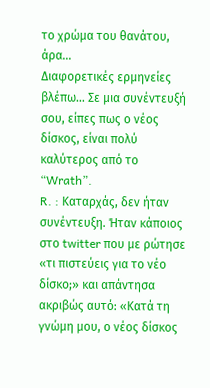το χρώμα του θανάτου, άρα…
Διαφορετικές ερμηνείες βλέπω… Σε μια συνέντευξή σου, είπες πως ο νέος δίσκος, είναι πολύ καλύτερος από το “Wrath”.
R. : Καταρχάς, δεν ήταν συνέντευξη. Ήταν κάποιος στο twitter που με ρώτησε «τι πιστεύεις για το νέο δίσκο;» και απάντησα ακριβώς αυτό: «Κατά τη γνώμη μου, ο νέος δίσκος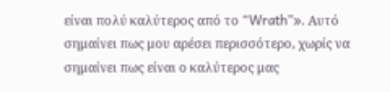είναι πολύ καλύτερος από το “Wrath”». Αυτό σημαίνει πως μου αρέσει περισσότερο, χωρίς να σημαίνει πως είναι ο καλύτερος μας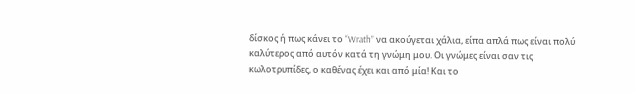δίσκος ή πως κάνει το “Wrath” να ακούγεται χάλια, είπα απλά πως είναι πολύ καλύτερος από αυτόν κατά τη γνώμη μου. Οι γνώμες είναι σαν τις κωλοτρυπίδες, ο καθένας έχει και από μία! Και το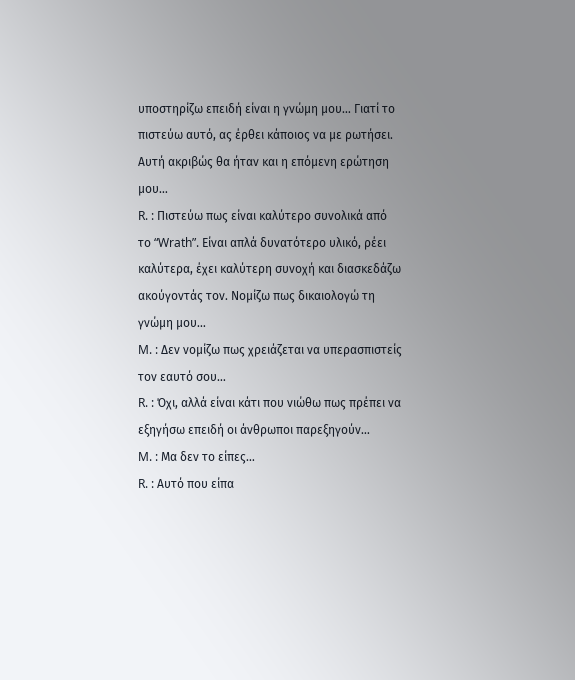υποστηρίζω επειδή είναι η γνώμη μου… Γιατί το πιστεύω αυτό, ας έρθει κάποιος να με ρωτήσει.
Αυτή ακριβώς θα ήταν και η επόμενη ερώτηση μου…
R. : Πιστεύω πως είναι καλύτερο συνολικά από το “Wrath”. Είναι απλά δυνατότερο υλικό, ρέει καλύτερα, έχει καλύτερη συνοχή και διασκεδάζω ακούγοντάς τον. Νομίζω πως δικαιολογώ τη γνώμη μου…
M. : Δεν νομίζω πως χρειάζεται να υπερασπιστείς τον εαυτό σου…
R. : Όχι, αλλά είναι κάτι που νιώθω πως πρέπει να εξηγήσω επειδή οι άνθρωποι παρεξηγούν…
M. : Μα δεν το είπες…
R. : Αυτό που είπα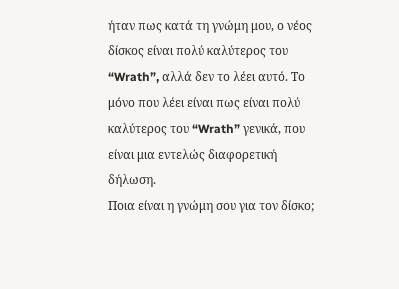ήταν πως κατά τη γνώμη μου, ο νέος δίσκος είναι πολύ καλύτερος του “Wrath”, αλλά δεν το λέει αυτό. Το μόνο που λέει είναι πως είναι πολύ καλύτερος του “Wrath” γενικά, που είναι μια εντελώς διαφορετική δήλωση.
Ποια είναι η γνώμη σου για τον δίσκο;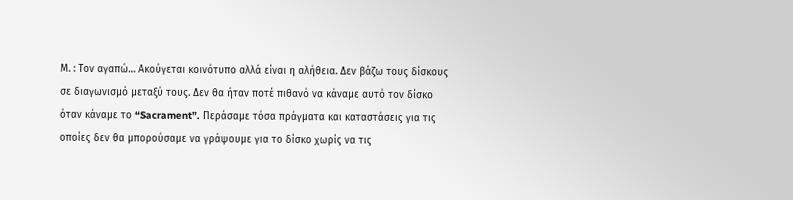Μ. : Τον αγαπώ… Ακούγεται κοινότυπο αλλά είναι η αλήθεια. Δεν βάζω τους δίσκους σε διαγωνισμό μεταξύ τους. Δεν θα ήταν ποτέ πιθανό να κάναμε αυτό τον δίσκο όταν κάναμε το “Sacrament”. Περάσαμε τόσα πράγματα και καταστάσεις για τις οποίες δεν θα μπορούσαμε να γράψουμε για το δίσκο χωρίς να τις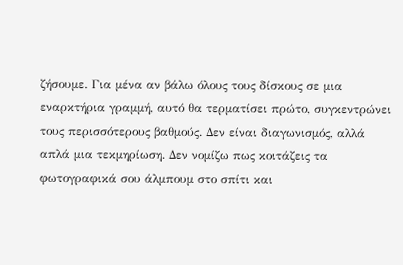ζήσουμε. Για μένα αν βάλω όλους τους δίσκους σε μια εναρκτήρια γραμμή, αυτό θα τερματίσει πρώτο, συγκεντρώνει τους περισσότερους βαθμούς. Δεν είναι διαγωνισμός, αλλά απλά μια τεκμηρίωση. Δεν νομίζω πως κοιτάζεις τα φωτογραφικά σου άλμπουμ στο σπίτι και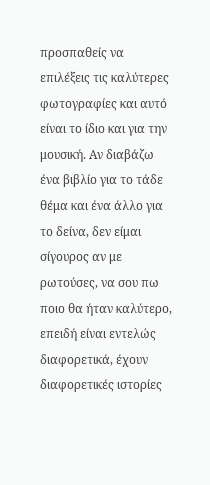προσπαθείς να επιλέξεις τις καλύτερες φωτογραφίες και αυτό είναι το ίδιο και για την μουσική. Αν διαβάζω ένα βιβλίο για το τάδε θέμα και ένα άλλο για το δείνα, δεν είμαι σίγουρος αν με ρωτούσες, να σου πω ποιο θα ήταν καλύτερο, επειδή είναι εντελώς διαφορετικά, έχουν διαφορετικές ιστορίες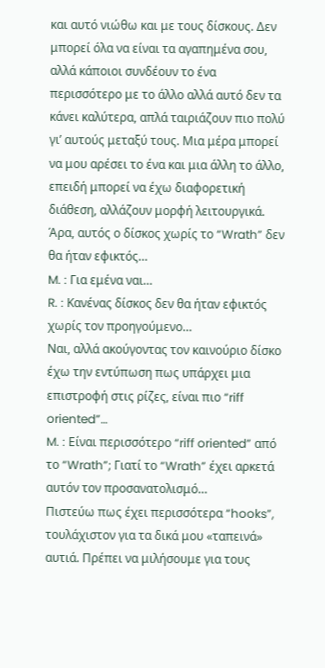και αυτό νιώθω και με τους δίσκους. Δεν μπορεί όλα να είναι τα αγαπημένα σου, αλλά κάποιοι συνδέουν το ένα περισσότερο με το άλλο αλλά αυτό δεν τα κάνει καλύτερα, απλά ταιριάζουν πιο πολύ γι’ αυτούς μεταξύ τους. Μια μέρα μπορεί να μου αρέσει το ένα και μια άλλη το άλλο, επειδή μπορεί να έχω διαφορετική διάθεση, αλλάζουν μορφή λειτουργικά.
Άρα, αυτός ο δίσκος χωρίς το “Wrath” δεν θα ήταν εφικτός…
M. : Για εμένα ναι…
R. : Κανένας δίσκος δεν θα ήταν εφικτός χωρίς τον προηγούμενο…
Ναι, αλλά ακούγοντας τον καινούριο δίσκο έχω την εντύπωση πως υπάρχει μια επιστροφή στις ρίζες, είναι πιο “riff oriented”…
M. : Είναι περισσότερο “riff oriented” από το “Wrath”; Γιατί το “Wrath” έχει αρκετά αυτόν τον προσανατολισμό…
Πιστεύω πως έχει περισσότερα “hooks”, τουλάχιστον για τα δικά μου «ταπεινά» αυτιά. Πρέπει να μιλήσουμε για τους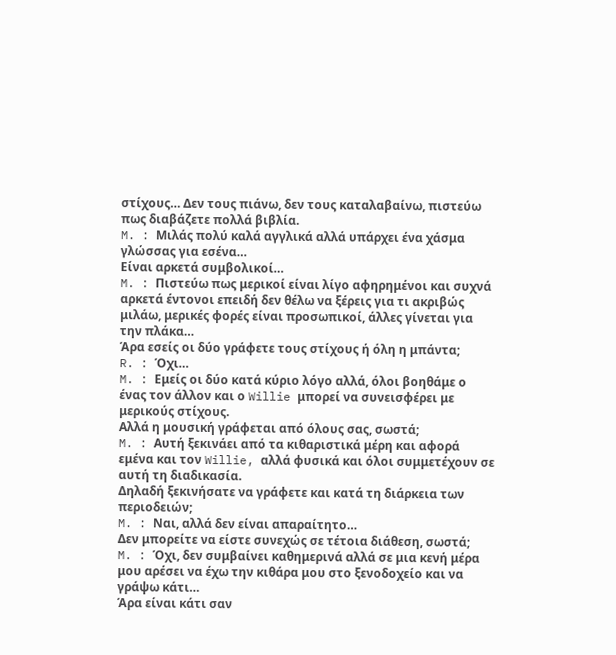στίχους… Δεν τους πιάνω, δεν τους καταλαβαίνω, πιστεύω πως διαβάζετε πολλά βιβλία.
M. : Μιλάς πολύ καλά αγγλικά αλλά υπάρχει ένα χάσμα γλώσσας για εσένα…
Είναι αρκετά συμβολικοί…
M. : Πιστεύω πως μερικοί είναι λίγο αφηρημένοι και συχνά αρκετά έντονοι επειδή δεν θέλω να ξέρεις για τι ακριβώς μιλάω, μερικές φορές είναι προσωπικοί, άλλες γίνεται για την πλάκα…
Άρα εσείς οι δύο γράφετε τους στίχους ή όλη η μπάντα;
R. : Όχι…
M. : Εμείς οι δύο κατά κύριο λόγο αλλά, όλοι βοηθάμε ο ένας τον άλλον και ο Willie μπορεί να συνεισφέρει με μερικούς στίχους.
Αλλά η μουσική γράφεται από όλους σας, σωστά;
M. : Αυτή ξεκινάει από τα κιθαριστικά μέρη και αφορά εμένα και τον Willie, αλλά φυσικά και όλοι συμμετέχουν σε αυτή τη διαδικασία.
Δηλαδή ξεκινήσατε να γράφετε και κατά τη διάρκεια των περιοδειών;
M. : Ναι, αλλά δεν είναι απαραίτητο…
Δεν μπορείτε να είστε συνεχώς σε τέτοια διάθεση, σωστά;
M. : Όχι, δεν συμβαίνει καθημερινά αλλά σε μια κενή μέρα μου αρέσει να έχω την κιθάρα μου στο ξενοδοχείο και να γράψω κάτι…
Άρα είναι κάτι σαν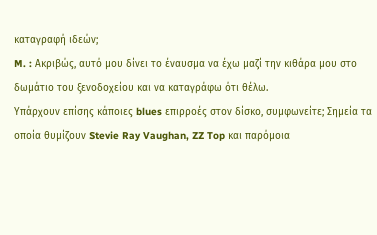καταγραφή ιδεών;
M. : Ακριβώς, αυτό μου δίνει το έναυσμα να έχω μαζί την κιθάρα μου στο δωμάτιο του ξενοδοχείου και να καταγράφω ότι θέλω.
Υπάρχουν επίσης κάποιες blues επιρροές στον δίσκο, συμφωνείτε; Σημεία τα οποία θυμίζουν Stevie Ray Vaughan, ZZ Top και παρόμοια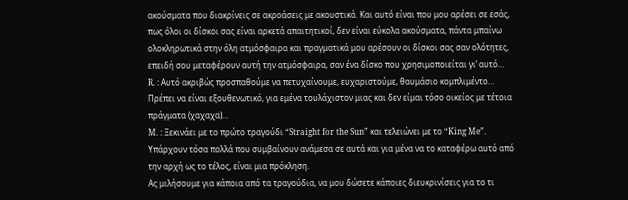ακούσματα που διακρίνεις σε ακροάσεις με ακουστικά. Και αυτό είναι που μου αρέσει σε εσάς, πως όλοι οι δίσκοι σας είναι αρκετά απαιτητικοί, δεν είναι εύκολα ακούσματα, πάντα μπαίνω ολοκληρωτικά στην όλη ατμόσφαιρα και πραγματικά μου αρέσουν οι δίσκοι σας σαν ολότητες, επειδή σου μεταφέρουν αυτή την ατμόσφαιρα, σαν ένα δίσκο που χρησιμοποιείται γι’ αυτό…
R. : Αυτό ακριβώς προσπαθούμε να πετυχαίνουμε, ευχαριστούμε, θαυμάσιο κομπλιμέντο…
Πρέπει να είναι εξουθενωτικό, για εμένα τουλάχιστον μιας και δεν είμαι τόσο οικείος με τέτοια πράγματα (χαχαχα)…
M. : Ξεκινάει με το πρώτο τραγούδι “Straight for the Sun” και τελειώνει με το “King Me”. Υπάρχουν τόσα πολλά που συμβαίνουν ανάμεσα σε αυτά και για μένα να το καταφέρω αυτό από την αρχή ως το τέλος, είναι μια πρόκληση.
Ας μιλήσουμε για κάποια από τα τραγούδια, να μου δώσετε κάποιες διευκρινίσεις για το τι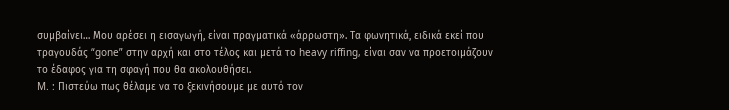συμβαίνει… Μου αρέσει η εισαγωγή, είναι πραγματικά «άρρωστη». Τα φωνητικά, ειδικά εκεί που τραγουδάς “gone” στην αρχή και στο τέλος και μετά το heavy riffing, είναι σαν να προετοιμάζουν το έδαφος για τη σφαγή που θα ακολουθήσει.
M. : Πιστεύω πως θέλαμε να το ξεκινήσουμε με αυτό τον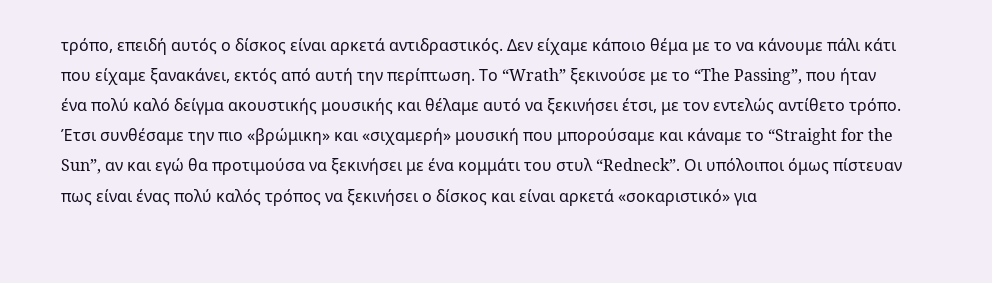τρόπο, επειδή αυτός ο δίσκος είναι αρκετά αντιδραστικός. Δεν είχαμε κάποιο θέμα με το να κάνουμε πάλι κάτι που είχαμε ξανακάνει, εκτός από αυτή την περίπτωση. Το “Wrath” ξεκινούσε με το “The Passing”, που ήταν ένα πολύ καλό δείγμα ακουστικής μουσικής και θέλαμε αυτό να ξεκινήσει έτσι, με τον εντελώς αντίθετο τρόπο. Έτσι συνθέσαμε την πιο «βρώμικη» και «σιχαμερή» μουσική που μπορούσαμε και κάναμε το “Straight for the Sun”, αν και εγώ θα προτιμούσα να ξεκινήσει με ένα κομμάτι του στυλ “Redneck”. Οι υπόλοιποι όμως πίστευαν πως είναι ένας πολύ καλός τρόπος να ξεκινήσει ο δίσκος και είναι αρκετά «σοκαριστικό» για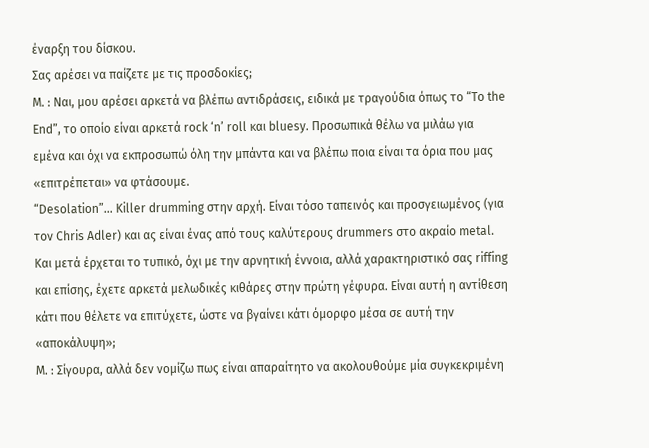έναρξη του δίσκου.
Σας αρέσει να παίζετε με τις προσδοκίες;
M. : Ναι, μου αρέσει αρκετά να βλέπω αντιδράσεις, ειδικά με τραγούδια όπως το “To the End”, το οποίο είναι αρκετά rock ‘n’ roll και bluesy. Προσωπικά θέλω να μιλάω για εμένα και όχι να εκπροσωπώ όλη την μπάντα και να βλέπω ποια είναι τα όρια που μας «επιτρέπεται» να φτάσουμε.
“Desolation”… Killer drumming στην αρχή. Είναι τόσο ταπεινός και προσγειωμένος (για τον Chris Adler) και ας είναι ένας από τους καλύτερους drummers στο ακραίο metal. Και μετά έρχεται το τυπικό, όχι με την αρνητική έννοια, αλλά χαρακτηριστικό σας riffing και επίσης, έχετε αρκετά μελωδικές κιθάρες στην πρώτη γέφυρα. Είναι αυτή η αντίθεση κάτι που θέλετε να επιτύχετε, ώστε να βγαίνει κάτι όμορφο μέσα σε αυτή την «αποκάλυψη»;
Μ. : Σίγουρα, αλλά δεν νομίζω πως είναι απαραίτητο να ακολουθούμε μία συγκεκριμένη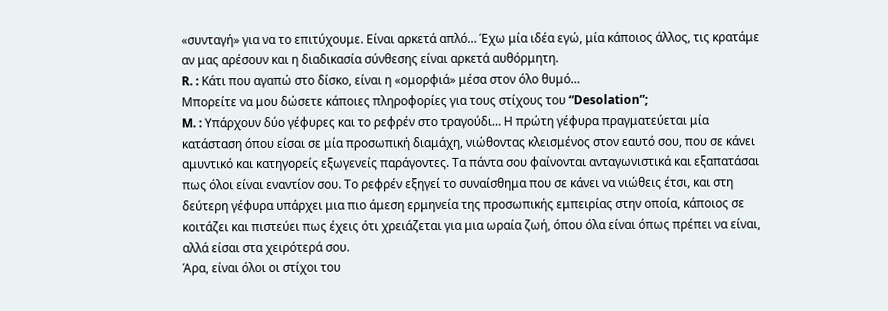«συνταγή» για να το επιτύχουμε. Είναι αρκετά απλό… Έχω μία ιδέα εγώ, μία κάποιος άλλος, τις κρατάμε αν μας αρέσουν και η διαδικασία σύνθεσης είναι αρκετά αυθόρμητη.
R. : Κάτι που αγαπώ στο δίσκο, είναι η «ομορφιά» μέσα στον όλο θυμό…
Μπορείτε να μου δώσετε κάποιες πληροφορίες για τους στίχους του “Desolation”;
M. : Υπάρχουν δύο γέφυρες και το ρεφρέν στο τραγούδι… Η πρώτη γέφυρα πραγματεύεται μία κατάσταση όπου είσαι σε μία προσωπική διαμάχη, νιώθοντας κλεισμένος στον εαυτό σου, που σε κάνει αμυντικό και κατηγορείς εξωγενείς παράγοντες. Τα πάντα σου φαίνονται ανταγωνιστικά και εξαπατάσαι πως όλοι είναι εναντίον σου. Το ρεφρέν εξηγεί το συναίσθημα που σε κάνει να νιώθεις έτσι, και στη δεύτερη γέφυρα υπάρχει μια πιο άμεση ερμηνεία της προσωπικής εμπειρίας στην οποία, κάποιος σε κοιτάζει και πιστεύει πως έχεις ότι χρειάζεται για μια ωραία ζωή, όπου όλα είναι όπως πρέπει να είναι, αλλά είσαι στα χειρότερά σου.
Άρα, είναι όλοι οι στίχοι του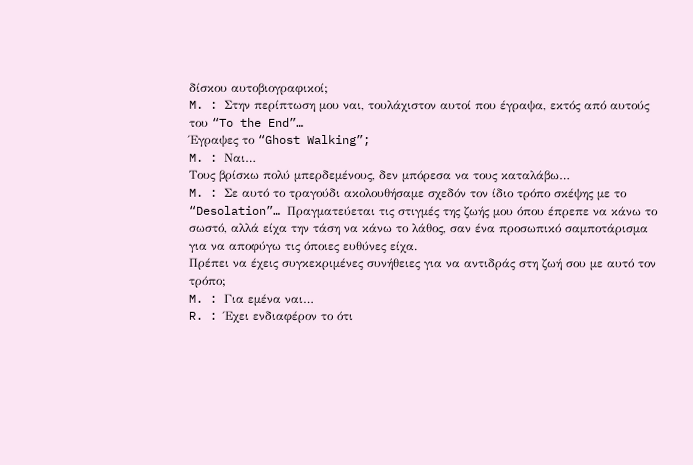δίσκου αυτοβιογραφικοί;
M. : Στην περίπτωση μου ναι, τουλάχιστον αυτοί που έγραψα, εκτός από αυτούς του “To the End”…
Έγραψες το “Ghost Walking”;
M. : Ναι…
Τους βρίσκω πολύ μπερδεμένους, δεν μπόρεσα να τους καταλάβω…
M. : Σε αυτό το τραγούδι ακολουθήσαμε σχεδόν τον ίδιο τρόπο σκέψης με το “Desolation”… Πραγματεύεται τις στιγμές της ζωής μου όπου έπρεπε να κάνω το σωστό, αλλά είχα την τάση να κάνω το λάθος, σαν ένα προσωπικό σαμποτάρισμα για να αποφύγω τις όποιες ευθύνες είχα.
Πρέπει να έχεις συγκεκριμένες συνήθειες για να αντιδράς στη ζωή σου με αυτό τον τρόπο;
M. : Για εμένα ναι…
R. : Έχει ενδιαφέρον το ότι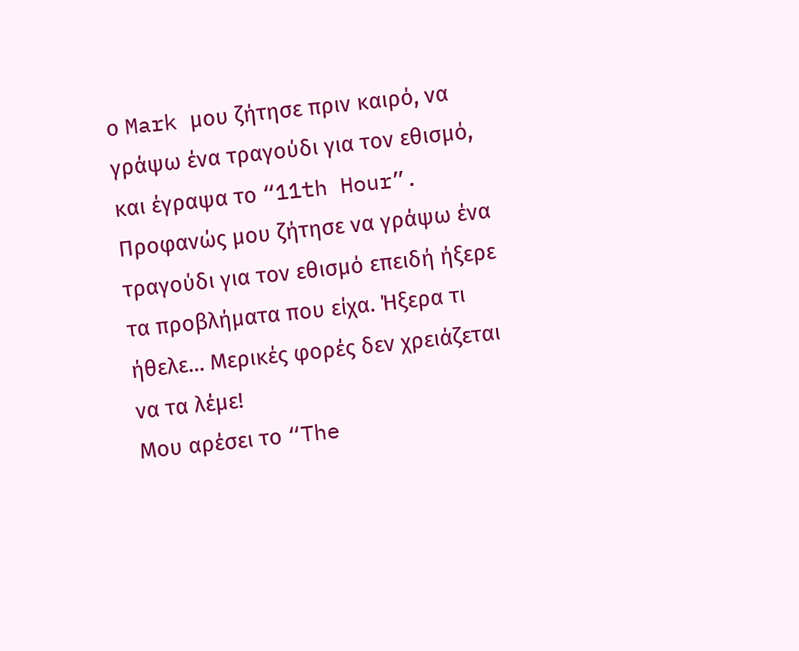ο Mark μου ζήτησε πριν καιρό, να γράψω ένα τραγούδι για τον εθισμό, και έγραψα το “11th Hour”. Προφανώς μου ζήτησε να γράψω ένα τραγούδι για τον εθισμό επειδή ήξερε τα προβλήματα που είχα. Ήξερα τι ήθελε… Μερικές φορές δεν χρειάζεται να τα λέμε!
Μου αρέσει το “The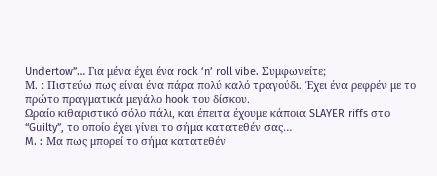Undertow”… Για μένα έχει ένα rock ‘n’ roll vibe. Συμφωνείτε;
Μ. : Πιστεύω πως είναι ένα πάρα πολύ καλό τραγούδι. Έχει ένα ρεφρέν με το πρώτο πραγματικά μεγάλο hook του δίσκου.
Ωραίο κιθαριστικό σόλο πάλι, και έπειτα έχουμε κάποια SLAYER riffs στο “Guilty”, το οποίο έχει γίνει το σήμα κατατεθέν σας…
M. : Μα πως μπορεί το σήμα κατατεθέν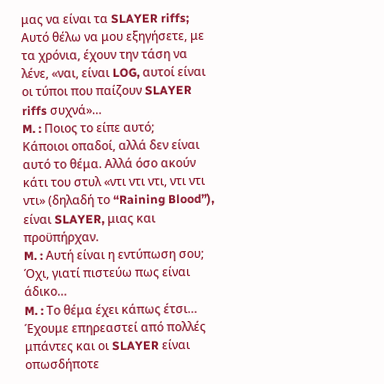μας να είναι τα SLAYER riffs;
Αυτό θέλω να μου εξηγήσετε, με τα χρόνια, έχουν την τάση να λένε, «ναι, είναι LOG, αυτοί είναι οι τύποι που παίζουν SLAYER riffs συχνά»…
M. : Ποιος το είπε αυτό;
Κάποιοι οπαδοί, αλλά δεν είναι αυτό το θέμα. Αλλά όσο ακούν κάτι του στυλ «ντι ντι ντι, ντι ντι ντι» (δηλαδή το “Raining Blood”), είναι SLAYER, μιας και προϋπήρχαν.
M. : Αυτή είναι η εντύπωση σου;
Όχι, γιατί πιστεύω πως είναι άδικο…
M. : Το θέμα έχει κάπως έτσι… Έχουμε επηρεαστεί από πολλές μπάντες και οι SLAYER είναι οπωσδήποτε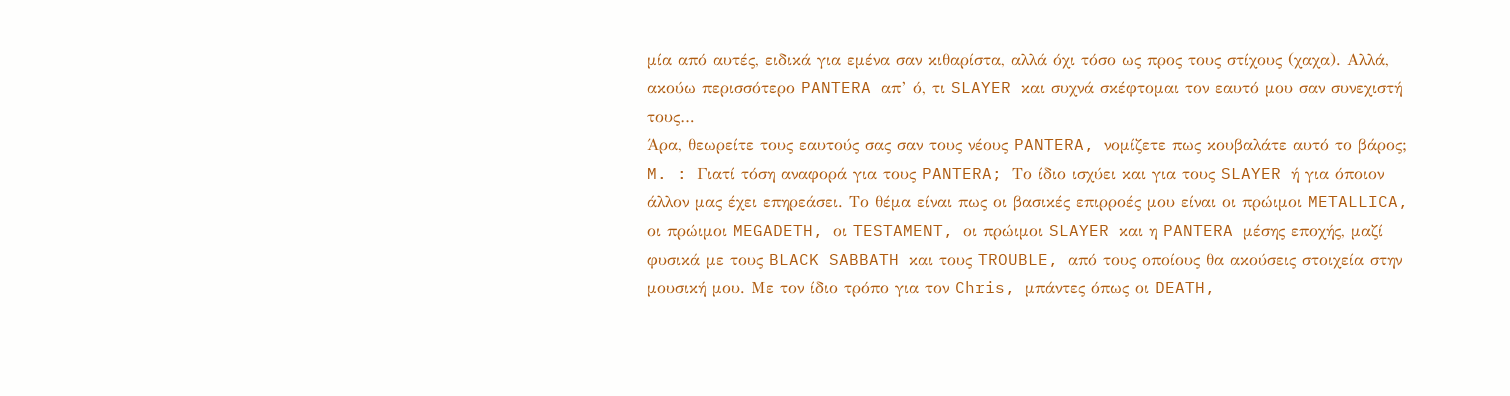μία από αυτές, ειδικά για εμένα σαν κιθαρίστα, αλλά όχι τόσο ως προς τους στίχους (χαχα). Αλλά, ακούω περισσότερο PANTERA απ’ ό, τι SLAYER και συχνά σκέφτομαι τον εαυτό μου σαν συνεχιστή τους…
Άρα, θεωρείτε τους εαυτούς σας σαν τους νέους PANTERA, νομίζετε πως κουβαλάτε αυτό το βάρος;
M. : Γιατί τόση αναφορά για τους PANTERA; Το ίδιο ισχύει και για τους SLAYER ή για όποιον άλλον μας έχει επηρεάσει. Το θέμα είναι πως οι βασικές επιρροές μου είναι οι πρώιμοι METALLICA, οι πρώιμοι MEGADETH, οι TESTAMENT, οι πρώιμοι SLAYER και η PANTERA μέσης εποχής, μαζί φυσικά με τους BLACK SABBATH και τους TROUBLE, από τους οποίους θα ακούσεις στοιχεία στην μουσική μου. Με τον ίδιο τρόπο για τον Chris, μπάντες όπως οι DEATH,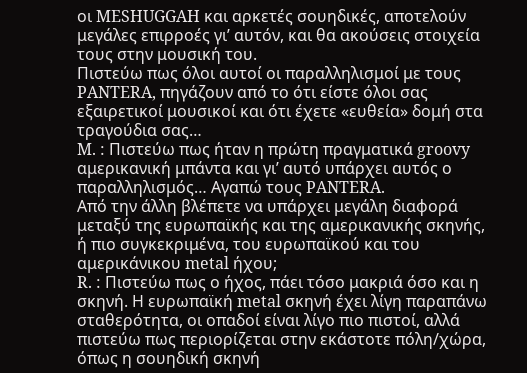οι MESHUGGAH και αρκετές σουηδικές, αποτελούν μεγάλες επιρροές γι’ αυτόν, και θα ακούσεις στοιχεία τους στην μουσική του.
Πιστεύω πως όλοι αυτοί οι παραλληλισμοί με τους PANTERA, πηγάζουν από το ότι είστε όλοι σας εξαιρετικοί μουσικοί και ότι έχετε «ευθεία» δομή στα τραγούδια σας…
M. : Πιστεύω πως ήταν η πρώτη πραγματικά groovy αμερικανική μπάντα και γι’ αυτό υπάρχει αυτός ο παραλληλισμός… Αγαπώ τους PANTERA.
Από την άλλη βλέπετε να υπάρχει μεγάλη διαφορά μεταξύ της ευρωπαϊκής και της αμερικανικής σκηνής, ή πιο συγκεκριμένα, του ευρωπαϊκού και του αμερικάνικου metal ήχου;
R. : Πιστεύω πως ο ήχος, πάει τόσο μακριά όσο και η σκηνή. Η ευρωπαϊκή metal σκηνή έχει λίγη παραπάνω σταθερότητα, οι οπαδοί είναι λίγο πιο πιστοί, αλλά πιστεύω πως περιορίζεται στην εκάστοτε πόλη/χώρα, όπως η σουηδική σκηνή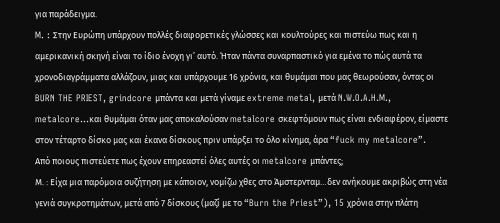για παράδειγμα.
M. : Στην Ευρώπη υπάρχουν πολλές διαφορετικές γλώσσες και κουλτούρες και πιστεύω πως και η αμερικανική σκηνή είναι το ίδιο ένοχη γι’ αυτό. Ήταν πάντα συναρπαστικό για εμένα το πώς αυτά τα χρονοδιαγράμματα αλλάζουν, μιας και υπάρχουμε 16 χρόνια, και θυμάμαι που μας θεωρούσαν, όντας οι BURN THE PRIEST, grindcore μπάντα και μετά γίναμε extreme metal, μετά N.W.O.A.H.M., metalcore…και θυμάμαι όταν μας αποκαλούσαν metalcore σκεφτόμουν πως είναι ενδιαφέρον, είμαστε στον τέταρτο δίσκο μας και έκανα δίσκους πριν υπάρξει το όλο κίνημα, άρα “fuck my metalcore”.
Από ποιους πιστεύετε πως έχουν επηρεαστεί όλες αυτές οι metalcore μπάντες;
Μ. : Είχα μια παρόμοια συζήτηση με κάποιον, νομίζω χθες στο Άμστερνταμ…δεν ανήκουμε ακριβώς στη νέα γενιά συγκροτημάτων, μετά από 7 δίσκους (μαζί με το “Burn the Priest”), 15 χρόνια στην πλάτη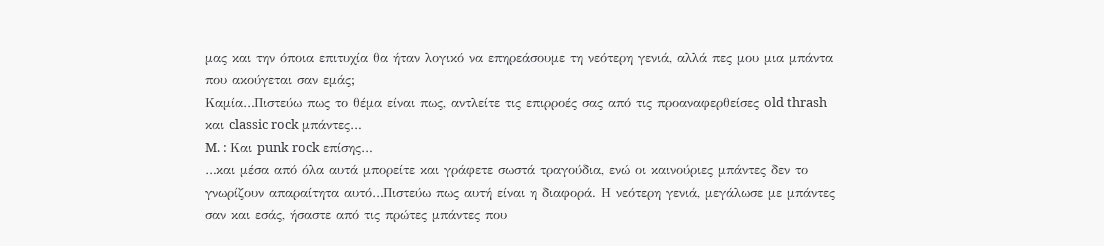μας και την όποια επιτυχία θα ήταν λογικό να επηρεάσουμε τη νεότερη γενιά, αλλά πες μου μια μπάντα που ακούγεται σαν εμάς;
Καμία…Πιστεύω πως το θέμα είναι πως, αντλείτε τις επιρροές σας από τις προαναφερθείσες old thrash και classic rock μπάντες…
M. : Και punk rock επίσης…
…και μέσα από όλα αυτά μπορείτε και γράφετε σωστά τραγούδια, ενώ οι καινούριες μπάντες δεν το γνωρίζουν απαραίτητα αυτό…Πιστεύω πως αυτή είναι η διαφορά. Η νεότερη γενιά, μεγάλωσε με μπάντες σαν και εσάς, ήσαστε από τις πρώτες μπάντες που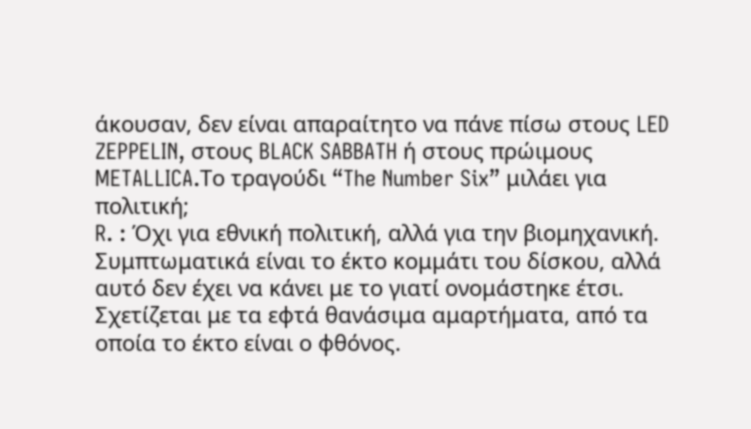άκουσαν, δεν είναι απαραίτητο να πάνε πίσω στους LED ZEPPELIN, στους BLACK SABBATH ή στους πρώιμους METALLICA.Το τραγούδι “The Number Six” μιλάει για πολιτική;
R. : Όχι για εθνική πολιτική, αλλά για την βιομηχανική. Συμπτωματικά είναι το έκτο κομμάτι του δίσκου, αλλά αυτό δεν έχει να κάνει με το γιατί ονομάστηκε έτσι. Σχετίζεται με τα εφτά θανάσιμα αμαρτήματα, από τα οποία το έκτο είναι ο φθόνος.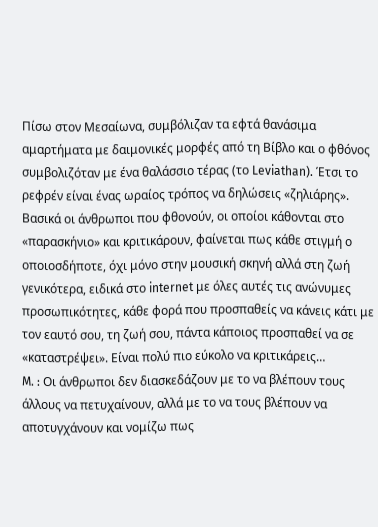Πίσω στον Μεσαίωνα, συμβόλιζαν τα εφτά θανάσιμα αμαρτήματα με δαιμονικές μορφές από τη Βίβλο και ο φθόνος συμβολιζόταν με ένα θαλάσσιο τέρας (το Leviathan). Έτσι το ρεφρέν είναι ένας ωραίος τρόπος να δηλώσεις «ζηλιάρης». Βασικά οι άνθρωποι που φθονούν, οι οποίοι κάθονται στο «παρασκήνιο» και κριτικάρουν, φαίνεται πως κάθε στιγμή ο οποιοσδήποτε, όχι μόνο στην μουσική σκηνή αλλά στη ζωή γενικότερα, ειδικά στο internet με όλες αυτές τις ανώνυμες προσωπικότητες, κάθε φορά που προσπαθείς να κάνεις κάτι με τον εαυτό σου, τη ζωή σου, πάντα κάποιος προσπαθεί να σε «καταστρέψει». Είναι πολύ πιο εύκολο να κριτικάρεις…
M. : Οι άνθρωποι δεν διασκεδάζουν με το να βλέπουν τους άλλους να πετυχαίνουν, αλλά με το να τους βλέπουν να αποτυγχάνουν και νομίζω πως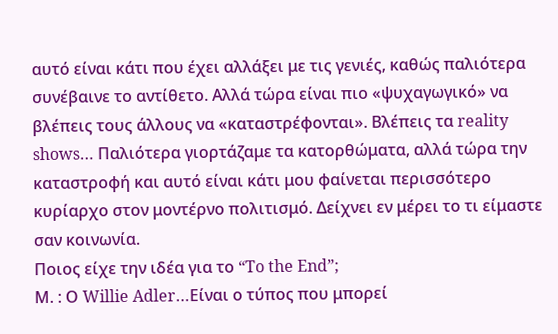αυτό είναι κάτι που έχει αλλάξει με τις γενιές, καθώς παλιότερα συνέβαινε το αντίθετο. Αλλά τώρα είναι πιο «ψυχαγωγικό» να βλέπεις τους άλλους να «καταστρέφονται». Βλέπεις τα reality shows… Παλιότερα γιορτάζαμε τα κατορθώματα, αλλά τώρα την καταστροφή και αυτό είναι κάτι μου φαίνεται περισσότερο κυρίαρχο στον μοντέρνο πολιτισμό. Δείχνει εν μέρει το τι είμαστε σαν κοινωνία.
Ποιος είχε την ιδέα για το “To the End”;
Μ. : Ο Willie Adler…Είναι ο τύπος που μπορεί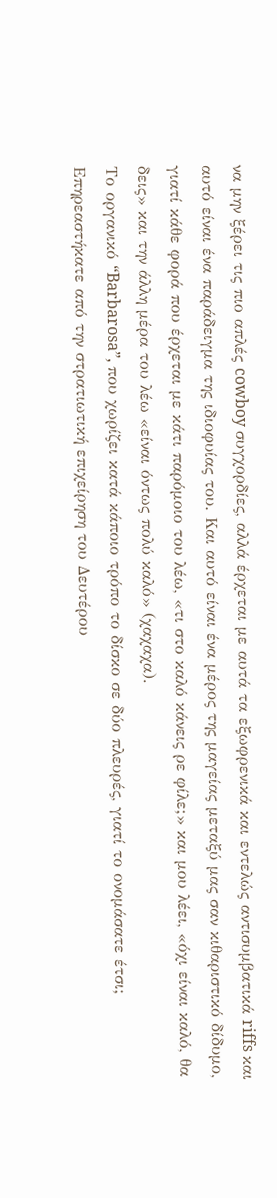να μην ξέρει τις πιο απλές cowboy συγχορδίες, αλλά έρχεται με αυτά τα εξωφρενικά και εντελώς αντισυμβατικά riffs και αυτό είναι ένα παράδειγμα της ιδιοφυίας του. Και αυτό είναι ένα μέρος της μαγείας μεταξύ μας σαν κιθαριστικό δίδυμο, γιατί κάθε φορά που έρχεται με κάτι παρόμοιο του λέω, «τι στο καλό κάνεις ρε φίλε;» και μου λέει, «όχι είναι καλό, θα δεις» και την άλλη μέρα του λέω «είναι όντως πολύ καλό» (χαχαχα).
Το οργανικό “Barbarosa”, που χωρίζει κατά κάποιο τρόπο το δίσκο σε δύο πλευρές, γιατί το ονομάσατε έτσι; Επηρεαστήκατε από την στρατιωτική επιχείρηση του Δευτέρου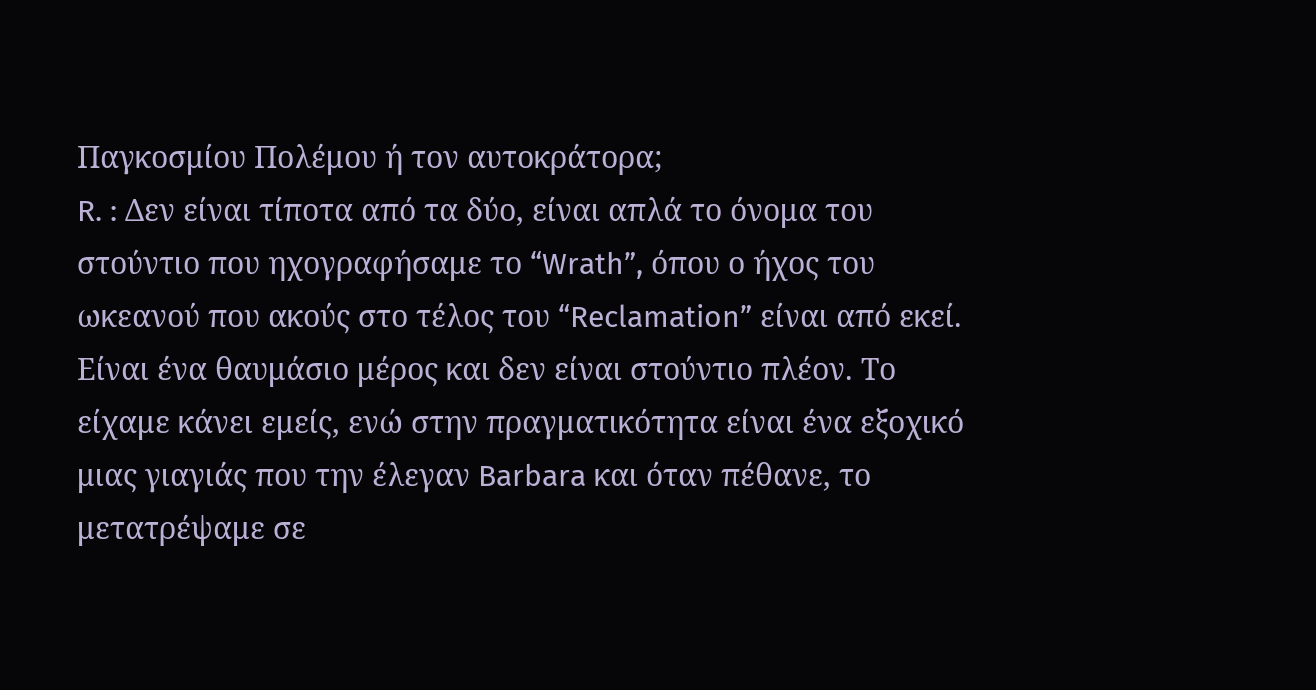Παγκοσμίου Πολέμου ή τον αυτοκράτορα;
R. : Δεν είναι τίποτα από τα δύο, είναι απλά το όνομα του στούντιο που ηχογραφήσαμε το “Wrath”, όπου ο ήχος του ωκεανού που ακούς στο τέλος του “Reclamation” είναι από εκεί. Είναι ένα θαυμάσιο μέρος και δεν είναι στούντιο πλέον. Το είχαμε κάνει εμείς, ενώ στην πραγματικότητα είναι ένα εξοχικό μιας γιαγιάς που την έλεγαν Barbara και όταν πέθανε, το μετατρέψαμε σε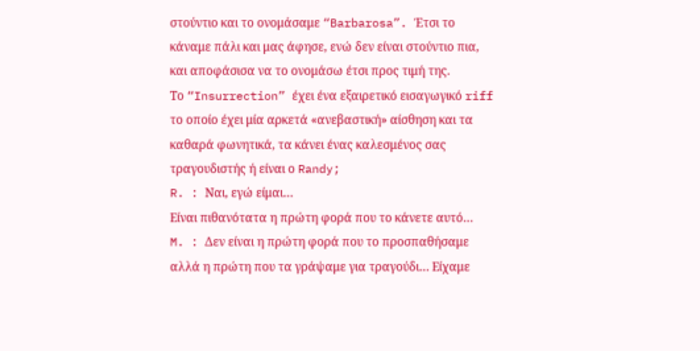στούντιο και το ονομάσαμε “Barbarosa”. Έτσι το κάναμε πάλι και μας άφησε, ενώ δεν είναι στούντιο πια, και αποφάσισα να το ονομάσω έτσι προς τιμή της.
Το “Insurrection” έχει ένα εξαιρετικό εισαγωγικό riff το οποίο έχει μία αρκετά «ανεβαστική» αίσθηση και τα καθαρά φωνητικά, τα κάνει ένας καλεσμένος σας τραγουδιστής ή είναι ο Randy;
R. : Ναι, εγώ είμαι…
Είναι πιθανότατα η πρώτη φορά που το κάνετε αυτό…
M. : Δεν είναι η πρώτη φορά που το προσπαθήσαμε αλλά η πρώτη που τα γράψαμε για τραγούδι… Είχαμε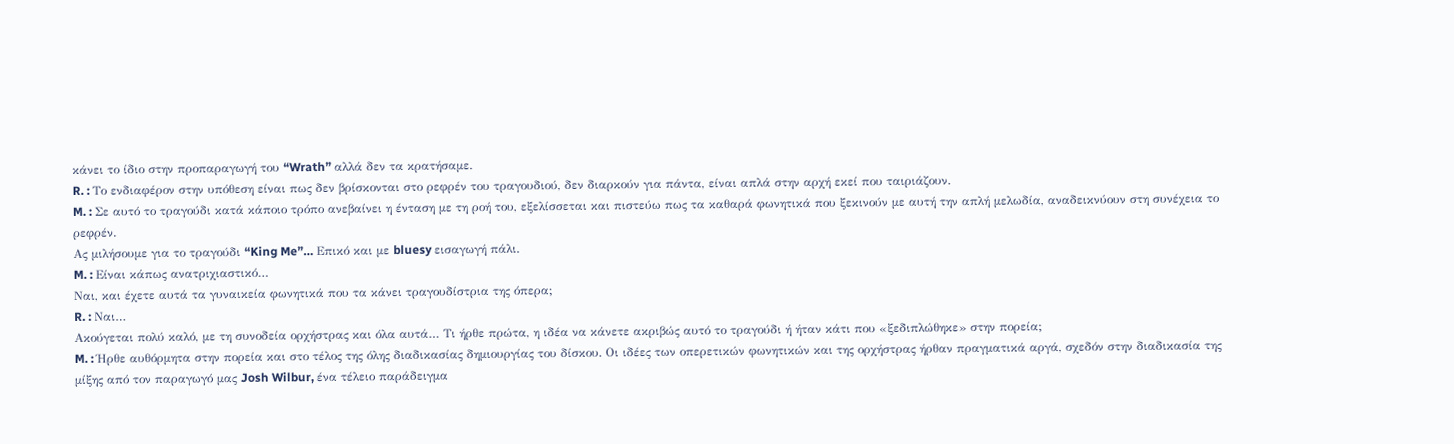κάνει το ίδιο στην προπαραγωγή του “Wrath” αλλά δεν τα κρατήσαμε.
R. : Το ενδιαφέρον στην υπόθεση είναι πως δεν βρίσκονται στο ρεφρέν του τραγουδιού, δεν διαρκούν για πάντα, είναι απλά στην αρχή εκεί που ταιριάζουν.
M. : Σε αυτό το τραγούδι κατά κάποιο τρόπο ανεβαίνει η ένταση με τη ροή του, εξελίσσεται και πιστεύω πως τα καθαρά φωνητικά που ξεκινούν με αυτή την απλή μελωδία, αναδεικνύουν στη συνέχεια το ρεφρέν.
Ας μιλήσουμε για το τραγούδι “King Me”… Επικό και με bluesy εισαγωγή πάλι.
M. : Είναι κάπως ανατριχιαστικό…
Ναι, και έχετε αυτά τα γυναικεία φωνητικά που τα κάνει τραγουδίστρια της όπερα;
R. : Ναι…
Ακούγεται πολύ καλό, με τη συνοδεία ορχήστρας και όλα αυτά… Τι ήρθε πρώτα, η ιδέα να κάνετε ακριβώς αυτό το τραγούδι ή ήταν κάτι που «ξεδιπλώθηκε» στην πορεία;
M. : Ήρθε αυθόρμητα στην πορεία και στο τέλος της όλης διαδικασίας δημιουργίας του δίσκου. Οι ιδέες των οπερετικών φωνητικών και της ορχήστρας ήρθαν πραγματικά αργά, σχεδόν στην διαδικασία της μίξης από τον παραγωγό μας Josh Wilbur, ένα τέλειο παράδειγμα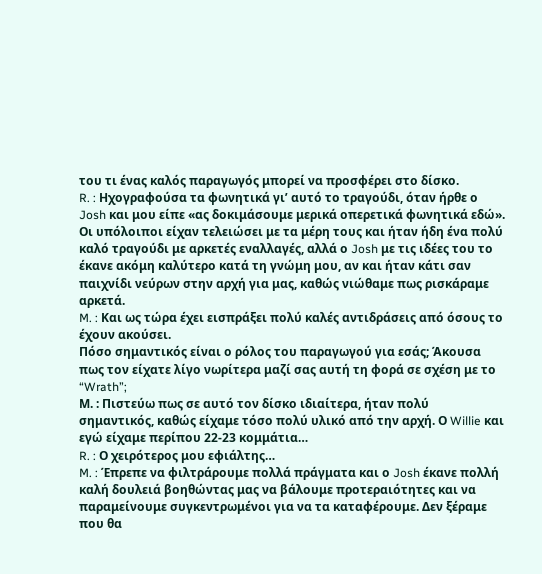του τι ένας καλός παραγωγός μπορεί να προσφέρει στο δίσκο.
R. : Ηχογραφούσα τα φωνητικά γι’ αυτό το τραγούδι, όταν ήρθε ο Josh και μου είπε «ας δοκιμάσουμε μερικά οπερετικά φωνητικά εδώ». Οι υπόλοιποι είχαν τελειώσει με τα μέρη τους και ήταν ήδη ένα πολύ καλό τραγούδι με αρκετές εναλλαγές, αλλά ο Josh με τις ιδέες του το έκανε ακόμη καλύτερο κατά τη γνώμη μου, αν και ήταν κάτι σαν παιχνίδι νεύρων στην αρχή για μας, καθώς νιώθαμε πως ρισκάραμε αρκετά.
M. : Και ως τώρα έχει εισπράξει πολύ καλές αντιδράσεις από όσους το έχουν ακούσει.
Πόσο σημαντικός είναι ο ρόλος του παραγωγού για εσάς; Άκουσα πως τον είχατε λίγο νωρίτερα μαζί σας αυτή τη φορά σε σχέση με το “Wrath”;
Μ. : Πιστεύω πως σε αυτό τον δίσκο ιδιαίτερα, ήταν πολύ σημαντικός, καθώς είχαμε τόσο πολύ υλικό από την αρχή. Ο Willie και εγώ είχαμε περίπου 22-23 κομμάτια…
R. : Ο χειρότερος μου εφιάλτης…
M. : Έπρεπε να φιλτράρουμε πολλά πράγματα και ο Josh έκανε πολλή καλή δουλειά βοηθώντας μας να βάλουμε προτεραιότητες και να παραμείνουμε συγκεντρωμένοι για να τα καταφέρουμε. Δεν ξέραμε που θα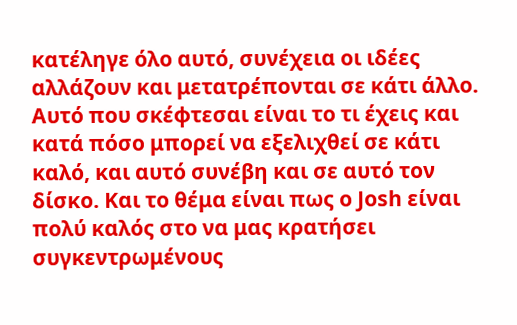κατέληγε όλο αυτό, συνέχεια οι ιδέες αλλάζουν και μετατρέπονται σε κάτι άλλο. Αυτό που σκέφτεσαι είναι το τι έχεις και κατά πόσο μπορεί να εξελιχθεί σε κάτι καλό, και αυτό συνέβη και σε αυτό τον δίσκο. Και το θέμα είναι πως ο Josh είναι πολύ καλός στο να μας κρατήσει συγκεντρωμένους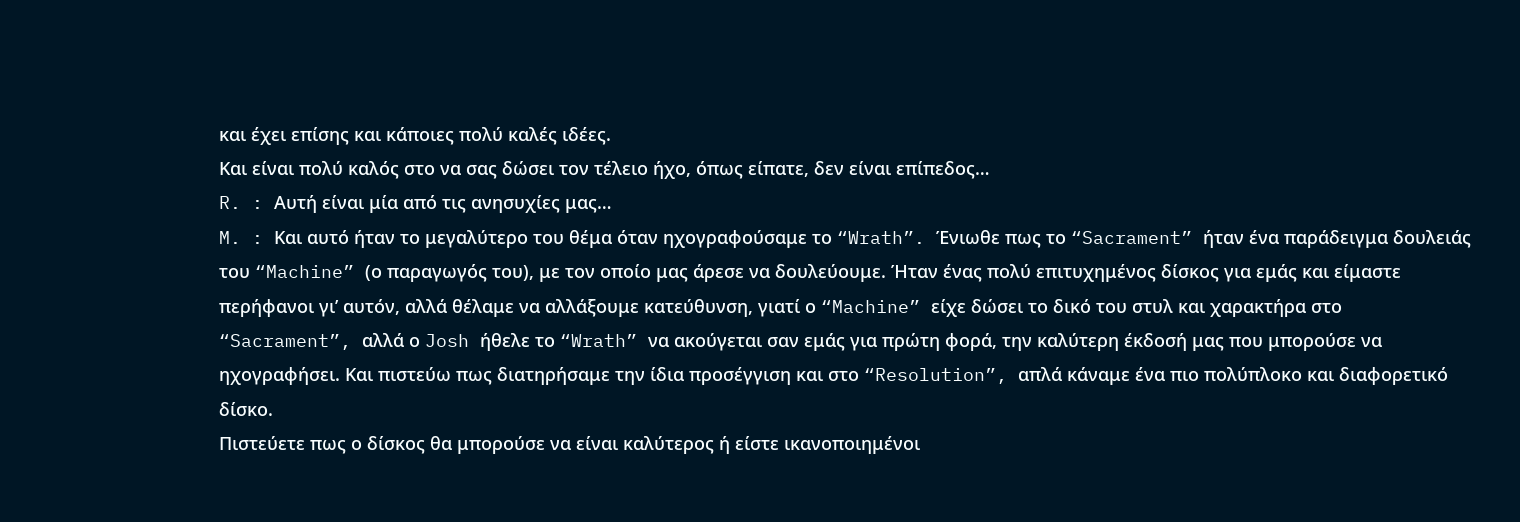και έχει επίσης και κάποιες πολύ καλές ιδέες.
Και είναι πολύ καλός στο να σας δώσει τον τέλειο ήχο, όπως είπατε, δεν είναι επίπεδος…
R. : Αυτή είναι μία από τις ανησυχίες μας…
M. : Και αυτό ήταν το μεγαλύτερο του θέμα όταν ηχογραφούσαμε το “Wrath”. Ένιωθε πως το “Sacrament” ήταν ένα παράδειγμα δουλειάς του “Machine” (ο παραγωγός του), με τον οποίο μας άρεσε να δουλεύουμε. Ήταν ένας πολύ επιτυχημένος δίσκος για εμάς και είμαστε περήφανοι γι’ αυτόν, αλλά θέλαμε να αλλάξουμε κατεύθυνση, γιατί ο “Machine” είχε δώσει το δικό του στυλ και χαρακτήρα στο “Sacrament”, αλλά ο Josh ήθελε το “Wrath” να ακούγεται σαν εμάς για πρώτη φορά, την καλύτερη έκδοσή μας που μπορούσε να ηχογραφήσει. Και πιστεύω πως διατηρήσαμε την ίδια προσέγγιση και στο “Resolution”, απλά κάναμε ένα πιο πολύπλοκο και διαφορετικό δίσκο.
Πιστεύετε πως ο δίσκος θα μπορούσε να είναι καλύτερος ή είστε ικανοποιημένοι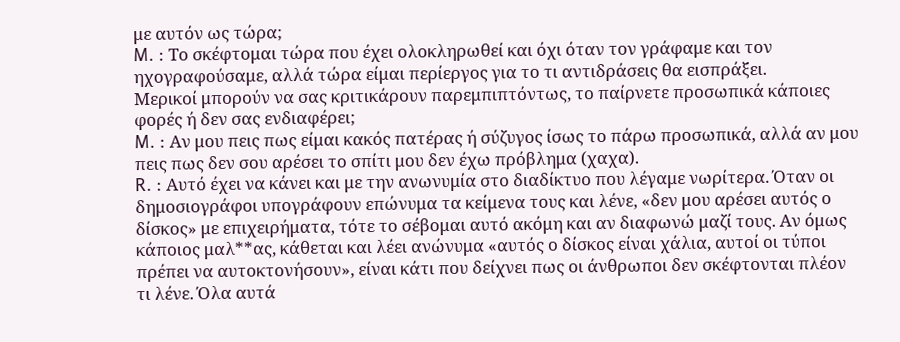με αυτόν ως τώρα;
M. : Το σκέφτομαι τώρα που έχει ολοκληρωθεί και όχι όταν τον γράφαμε και τον ηχογραφούσαμε, αλλά τώρα είμαι περίεργος για το τι αντιδράσεις θα εισπράξει.
Μερικοί μπορούν να σας κριτικάρουν παρεμπιπτόντως, το παίρνετε προσωπικά κάποιες φορές ή δεν σας ενδιαφέρει;
M. : Αν μου πεις πως είμαι κακός πατέρας ή σύζυγος ίσως το πάρω προσωπικά, αλλά αν μου πεις πως δεν σου αρέσει το σπίτι μου δεν έχω πρόβλημα (χαχα).
R. : Αυτό έχει να κάνει και με την ανωνυμία στο διαδίκτυο που λέγαμε νωρίτερα. Όταν οι δημοσιογράφοι υπογράφουν επώνυμα τα κείμενα τους και λένε, «δεν μου αρέσει αυτός ο δίσκος» με επιχειρήματα, τότε το σέβομαι αυτό ακόμη και αν διαφωνώ μαζί τους. Αν όμως κάποιος μαλ**ας, κάθεται και λέει ανώνυμα «αυτός ο δίσκος είναι χάλια, αυτοί οι τύποι πρέπει να αυτοκτονήσουν», είναι κάτι που δείχνει πως οι άνθρωποι δεν σκέφτονται πλέον τι λένε. Όλα αυτά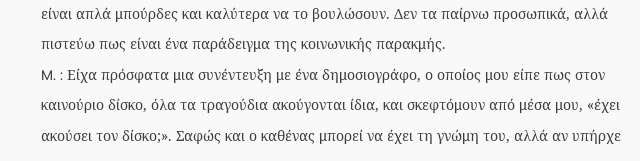είναι απλά μπούρδες και καλύτερα να το βουλώσουν. Δεν τα παίρνω προσωπικά, αλλά πιστεύω πως είναι ένα παράδειγμα της κοινωνικής παρακμής.
M. : Είχα πρόσφατα μια συνέντευξη με ένα δημοσιογράφο, ο οποίος μου είπε πως στον καινούριο δίσκο, όλα τα τραγούδια ακούγονται ίδια, και σκεφτόμουν από μέσα μου, «έχει ακούσει τον δίσκο;». Σαφώς και ο καθένας μπορεί να έχει τη γνώμη του, αλλά αν υπήρχε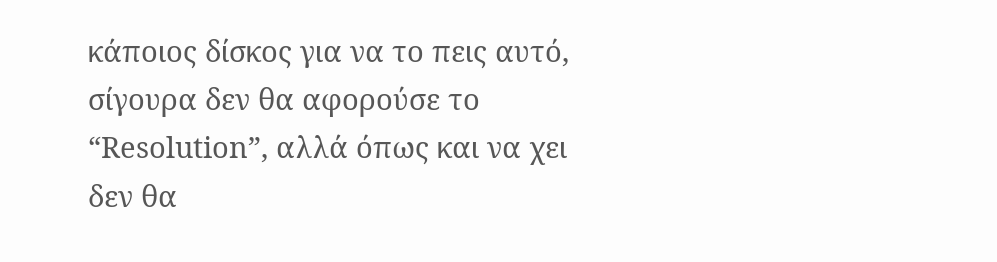κάποιος δίσκος για να το πεις αυτό, σίγουρα δεν θα αφορούσε το “Resolution”, αλλά όπως και να χει δεν θα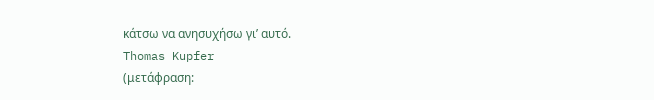κάτσω να ανησυχήσω γι’ αυτό.
Thomas Kupfer
(μετάφραση: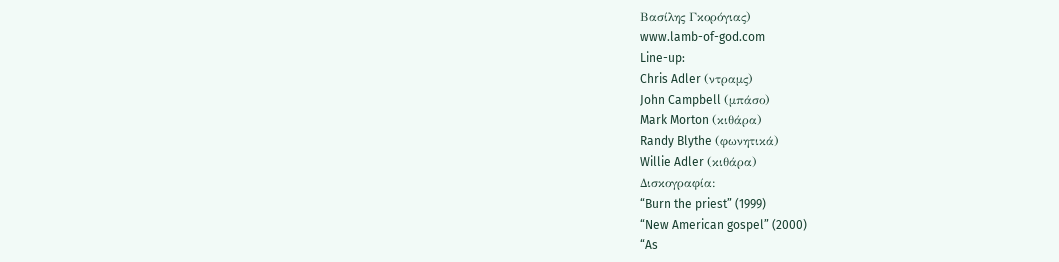Βασίλης Γκορόγιας)
www.lamb-of-god.com
Line-up:
Chris Adler (ντραμς)
John Campbell (μπάσο)
Mark Morton (κιθάρα)
Randy Blythe (φωνητικά)
Willie Adler (κιθάρα)
Δισκογραφία:
“Burn the priest” (1999)
“New American gospel” (2000)
“As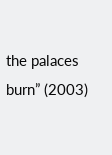the palaces burn” (2003)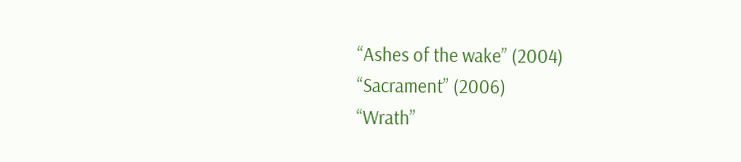“Ashes of the wake” (2004)
“Sacrament” (2006)
“Wrath”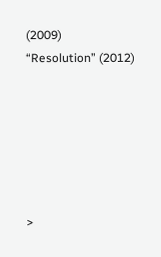(2009)
“Resolution” (2012)






>